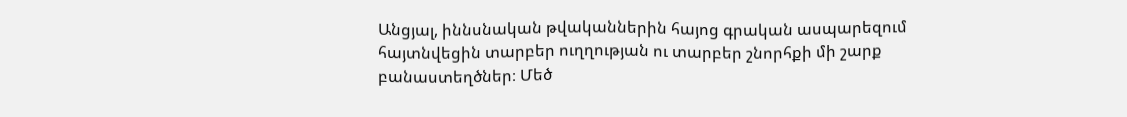Անցյալ, իննսնական թվականներին հայոց գրական ասպարեզում հայտնվեցին տարբեր ուղղության ու տարբեր շնորհքի մի շարք բանաստեղծներ։ Մեծ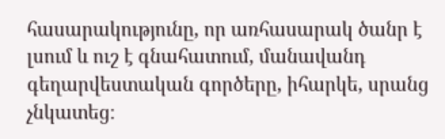հասարակությունը, որ առհասարակ ծանր է լսում և ուշ է գնահատում, մանավանդ գեղարվեստական գործերը, իհարկե, սրանց չնկատեց։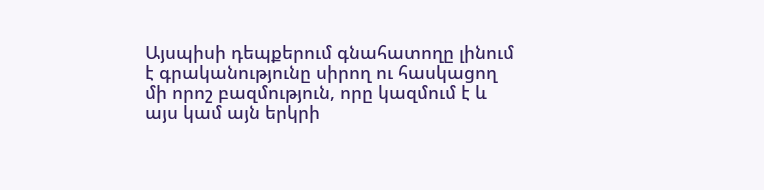Այսպիսի դեպքերում գնահատողը լինում է գրականությունը սիրող ու հասկացող մի որոշ բազմություն, որը կազմում է և այս կամ այն երկրի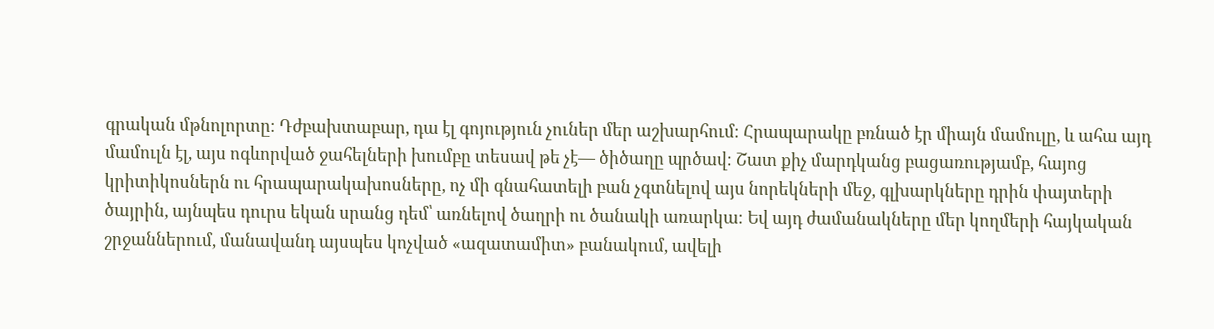գրական մթնոլորտը։ Դժբախտաբար, դա էլ գոյություն չուներ մեր աշխարհում։ Հրապարակը բռնած էր միայն մամուլը, և ահա այդ մամուլն էլ, այս ոգևորված ջահելների խումբը տեսավ թե չէ— ծիծաղը պրծավ։ Շատ քիչ մարդկանց բացառությամբ, հայոց կրիտիկոսներն ու հրապարակախոսները, ոչ մի գնահատելի բան չգտնելով այս նորեկների մեջ, գլխարկները դրին փայտերի ծայրին, այնպես դուրս եկան սրանց դեմ՝ առնելով ծաղրի ու ծանակի առարկա։ Եվ այդ ժամանակները մեր կողմերի հայկական շրջաններում, մանավանդ այսպես կոչված «ազատամիտ» բանակում, ավելի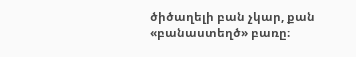ծիծաղելի բան չկար, քան «բանաստեղծ» բառը։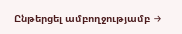Ընթերցել ամբողջությամբ →